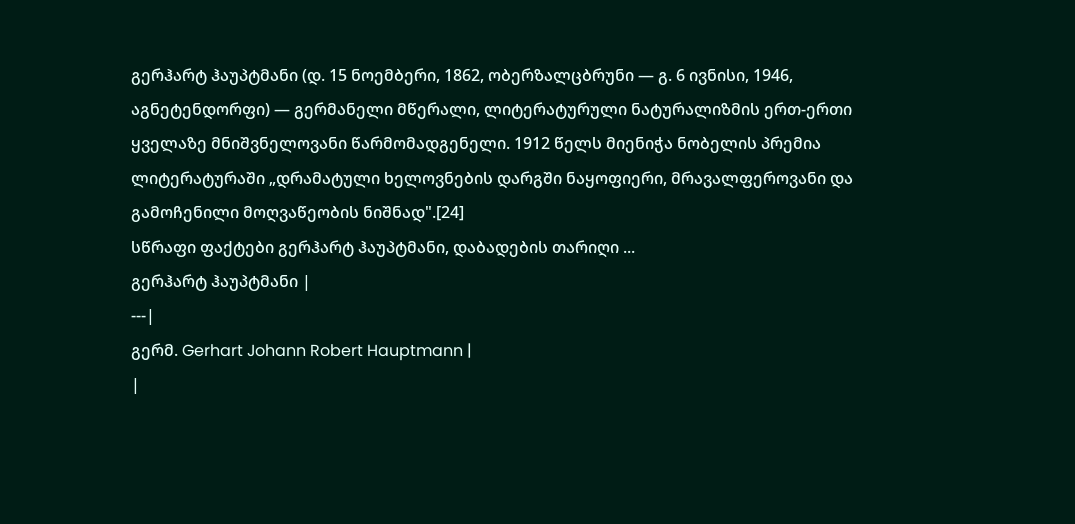გერჰარტ ჰაუპტმანი (დ. 15 ნოემბერი, 1862, ობერზალცბრუნი — გ. 6 ივნისი, 1946, აგნეტენდორფი) — გერმანელი მწერალი, ლიტერატურული ნატურალიზმის ერთ-ერთი ყველაზე მნიშვნელოვანი წარმომადგენელი. 1912 წელს მიენიჭა ნობელის პრემია ლიტერატურაში „დრამატული ხელოვნების დარგში ნაყოფიერი, მრავალფეროვანი და გამოჩენილი მოღვაწეობის ნიშნად".[24]
სწრაფი ფაქტები გერჰარტ ჰაუპტმანი, დაბადების თარიღი ...
გერჰარტ ჰაუპტმანი |
---|
გერმ. Gerhart Johann Robert Hauptmann |
|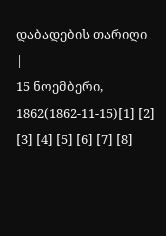დაბადების თარიღი |
15 ნოემბერი, 1862(1862-11-15)[1] [2] [3] [4] [5] [6] [7] [8]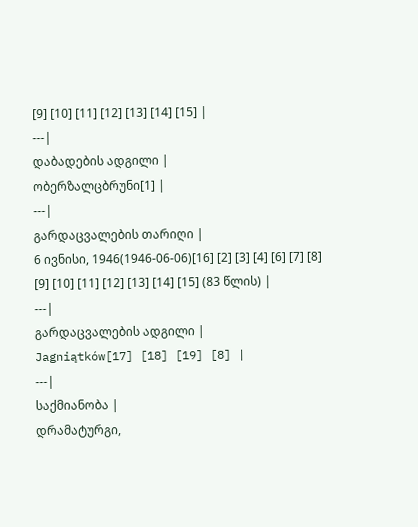[9] [10] [11] [12] [13] [14] [15] |
---|
დაბადების ადგილი |
ობერზალცბრუნი[1] |
---|
გარდაცვალების თარიღი |
6 ივნისი, 1946(1946-06-06)[16] [2] [3] [4] [6] [7] [8] [9] [10] [11] [12] [13] [14] [15] (83 წლის) |
---|
გარდაცვალების ადგილი |
Jagniątków[17] [18] [19] [8] |
---|
საქმიანობა |
დრამატურგი,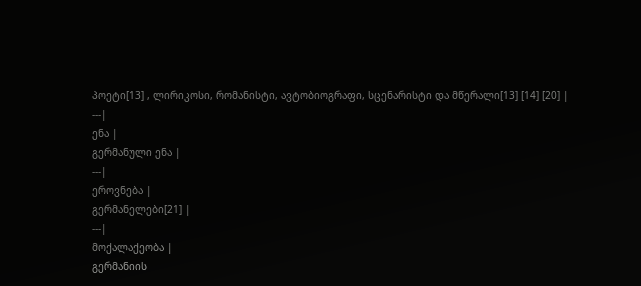პოეტი[13] , ლირიკოსი, რომანისტი, ავტობიოგრაფი, სცენარისტი და მწერალი[13] [14] [20] |
---|
ენა |
გერმანული ენა |
---|
ეროვნება |
გერმანელები[21] |
---|
მოქალაქეობა |
გერმანიის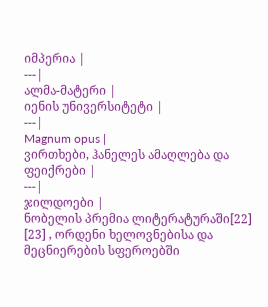იმპერია |
---|
ალმა-მატერი |
იენის უნივერსიტეტი |
---|
Magnum opus |
ვირთხები, ჰანელეს ამაღლება და ფეიქრები |
---|
ჯილდოები |
ნობელის პრემია ლიტერატურაში[22] [23] , ორდენი ხელოვნებისა და მეცნიერების სფეროებში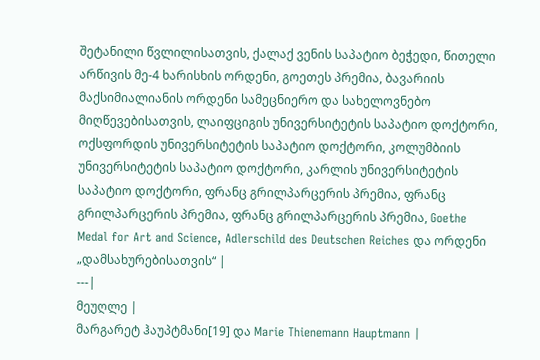შეტანილი წვლილისათვის, ქალაქ ვენის საპატიო ბეჭედი, წითელი არწივის მე-4 ხარისხის ორდენი, გოეთეს პრემია, ბავარიის მაქსიმიალიანის ორდენი სამეცნიერო და სახელოვნებო მიღწევებისათვის, ლაიფციგის უნივერსიტეტის საპატიო დოქტორი, ოქსფორდის უნივერსიტეტის საპატიო დოქტორი, კოლუმბიის უნივერსიტეტის საპატიო დოქტორი, კარლის უნივერსიტეტის საპატიო დოქტორი, ფრანც გრილპარცერის პრემია, ფრანც გრილპარცერის პრემია, ფრანც გრილპარცერის პრემია, Goethe Medal for Art and Science, Adlerschild des Deutschen Reiches და ორდენი „დამსახურებისათვის“ |
---|
მეუღლე |
მარგარეტ ჰაუპტმანი[19] და Marie Thienemann Hauptmann |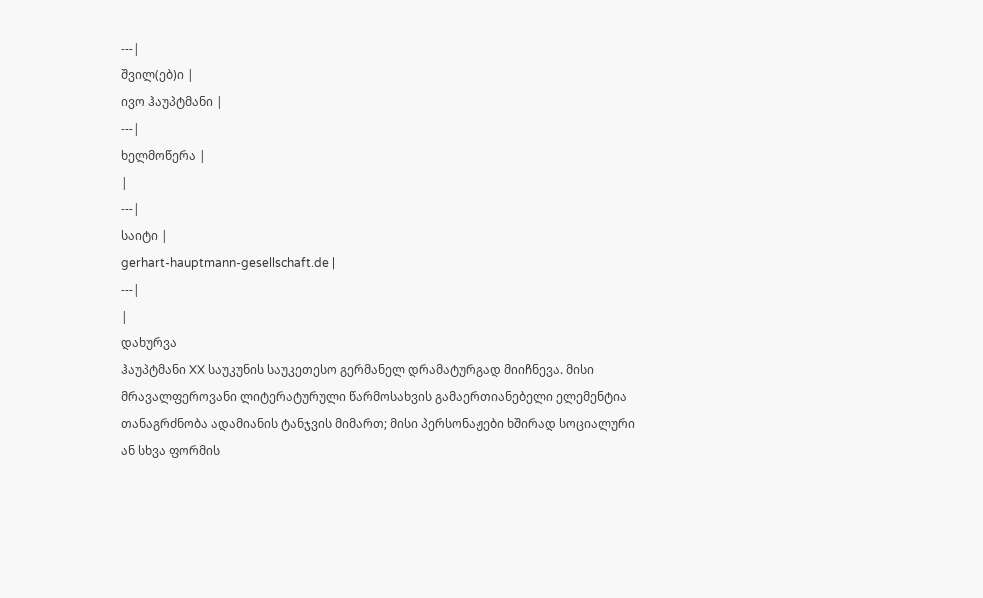---|
შვილ(ებ)ი |
ივო ჰაუპტმანი |
---|
ხელმოწერა |
|
---|
საიტი |
gerhart-hauptmann-gesellschaft.de |
---|
|
დახურვა
ჰაუპტმანი XX საუკუნის საუკეთესო გერმანელ დრამატურგად მიიჩნევა. მისი მრავალფეროვანი ლიტერატურული წარმოსახვის გამაერთიანებელი ელემენტია თანაგრძნობა ადამიანის ტანჯვის მიმართ; მისი პერსონაჟები ხშირად სოციალური ან სხვა ფორმის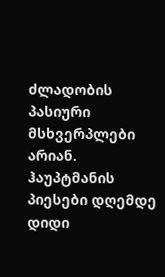ძლადობის პასიური მსხვერპლები არიან. ჰაუპტმანის პიესები დღემდე დიდი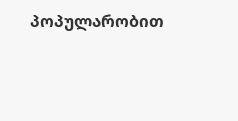პოპულარობით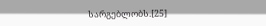სარგებლობს.[25]